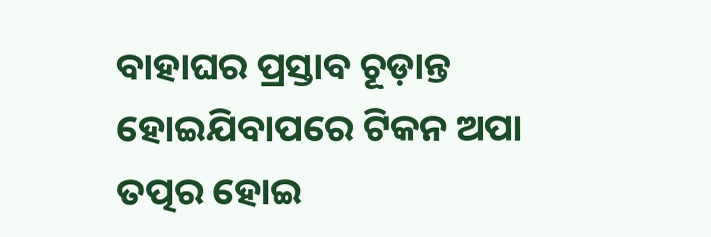ବାହାଘର ପ୍ରସ୍ତାବ ଚୂଡ଼ାନ୍ତ ହୋଇଯିବାପରେ ଟିକନ ଅପା ତତ୍ପର ହୋଇ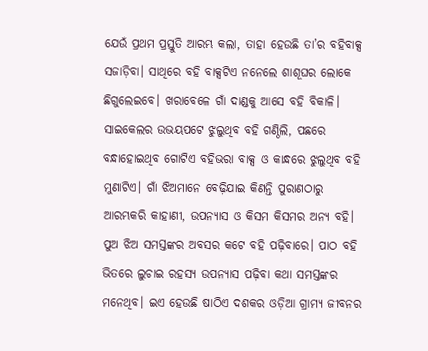ଯେଉଁ ପ୍ରଥମ ପ୍ରସ୍ତୁତି ଆରମ୍ଭ କଲା, ତାହା ହେଉଛି ତା’ର ବହିବାକ୍ସ ସଜାଡ଼ିବା। ସାଥିରେ ବହି ବାକ୍ସଟିଏ ନନେଲେ ଶାଶୂଘର ଲୋକେ ଛିଗୁଲେଇବେ। ଖରାବେଳେ ଗାଁ ଦାଣ୍ଡକୁ ଆସେ ବହି ବିକାଳି। ସାଇକେଲର ଉଭୟପଟେ ଝୁଲୁଥିବ ବହି ଗଣ୍ଠିଲି, ପଛରେ ବନ୍ଧାହୋଇଥିବ ଗୋଟିଏ ବହିଭରା ବାକ୍ସ ଓ କାନ୍ଧରେ ଝୁଲୁଥିବ ବହି ମୁଣାଟିଏ। ଗାଁ ଝିଅମାନେ ବେଢ଼ିଯାଇ କିଣନ୍ତି ପୁରାଣଠାରୁ ଆରମ୍ଭକରି କାହାଣୀ, ଉପନ୍ୟାସ ଓ କିସମ କିସମର ଅନ୍ୟ ବହି। ପୁଅ ଝିଅ ସମସ୍ତଙ୍କର ଅବସର କଟେ ବହି ପଢ଼ିବାରେ। ପାଠ ବହି ଭିତରେ ଲୁଚାଇ ରହସ୍ୟ ଉପନ୍ୟାସ ପଢ଼ିବା କଥା ସମସ୍ତଙ୍କର ମନେଥିବ। ଇଏ ହେଉଛି ଷାଠିଏ ଦଶକର ଓଡ଼ିଆ ଗ୍ରାମ୍ୟ ଜୀବନର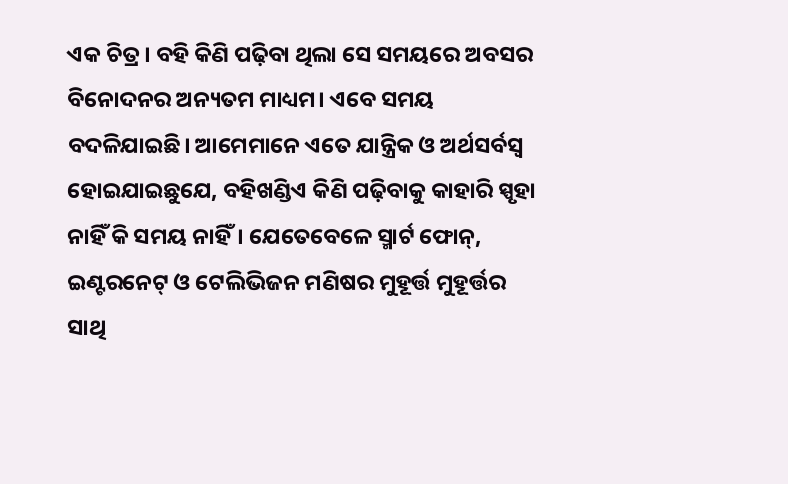ଏକ ଚିତ୍ର। ବହି କିଣି ପଢ଼ିବା ଥିଲା ସେ ସମୟରେ ଅବସର ବିନୋଦନର ଅନ୍ୟତମ ମାଧ୍ୟମ। ଏବେ ସମୟ ବଦଳିଯାଇଛି। ଆମେମାନେ ଏତେ ଯାନ୍ତ୍ରିକ ଓ ଅର୍ଥସର୍ବସ୍ବ ହୋଇଯାଇଛୁଯେ, ବହିଖଣ୍ଡିଏ କିଣି ପଢ଼ିବାକୁ କାହାରି ସ୍ପୃହା ନାହିଁ କି ସମୟ ନାହିଁ। ଯେତେବେଳେ ସ୍ମାର୍ଟ ଫୋନ୍, ଇଣ୍ଟରନେଟ୍ ଓ ଟେଲିଭିଜନ ମଣିଷର ମୁହୂର୍ତ୍ତ ମୁହୂର୍ତ୍ତର ସାଥି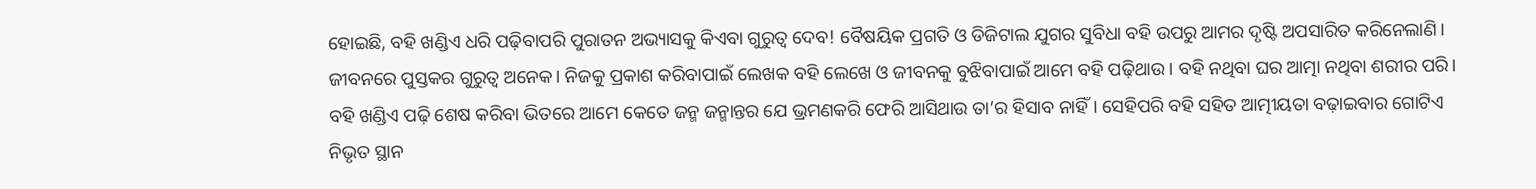ହୋଇଛି, ବହି ଖଣ୍ଡିଏ ଧରି ପଢ଼ିବାପରି ପୁରାତନ ଅଭ୍ୟାସକୁ କିଏବା ଗୁରୁତ୍ୱ ଦେବ! ବୈଷୟିକ ପ୍ରଗତି ଓ ଡିଜିଟାଲ ଯୁଗର ସୁବିଧା ବହି ଉପରୁ ଆମର ଦୃଷ୍ଟି ଅପସାରିତ କରିନେଲାଣି। ଜୀବନରେ ପୁସ୍ତକର ଗୁରୁତ୍ୱ ଅନେକ। ନିଜକୁ ପ୍ରକାଶ କରିବାପାଇଁ ଲେଖକ ବହି ଲେଖେ ଓ ଜୀବନକୁ ବୁଝିବାପାଇଁ ଆମେ ବହି ପଢ଼ିଥାଉ। ବହି ନଥିବା ଘର ଆତ୍ମା ନଥିବା ଶରୀର ପରି। ବହି ଖଣ୍ଡିଏ ପଢ଼ି ଶେଷ କରିବା ଭିତରେ ଆମେ କେତେ ଜନ୍ମ ଜନ୍ମାନ୍ତର ଯେ ଭ୍ରମଣକରି ଫେରି ଆସିଥାଉ ତା’ର ହିସାବ ନାହିଁ। ସେହିପରି ବହି ସହିତ ଆତ୍ମୀୟତା ବଢ଼ାଇବାର ଗୋଟିଏ ନିଭୃତ ସ୍ଥାନ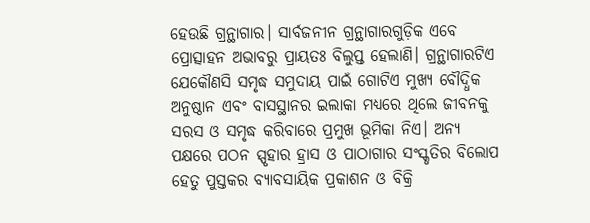ହେଉଛି ଗ୍ରନ୍ଥାଗାର। ସାର୍ବଜନୀନ ଗ୍ରନ୍ଥାଗାରଗୁଡ଼ିକ ଏବେ ପ୍ରୋତ୍ସାହନ ଅଭାବରୁ ପ୍ରାୟତଃ ବିଲୁପ୍ତ ହେଲାଣି। ଗ୍ରନ୍ଥାଗାରଟିଏ ଯେକୌଣସି ସମୃଦ୍ଧ ସମୁଦାୟ ପାଇଁ ଗୋଟିଏ ମୁଖ୍ୟ ବୌଦ୍ଧିକ ଅନୁଷ୍ଠାନ ଏବଂ ବାସସ୍ଥାନର ଇଲାକା ମଧ୍ୟରେ ଥିଲେ ଜୀବନକୁ ସରସ ଓ ସମୃଦ୍ଧ କରିବାରେ ପ୍ରମୁଖ ଭୂମିକା ନିଏ। ଅନ୍ୟ ପକ୍ଷରେ ପଠନ ସ୍ପୃହାର ହ୍ରାସ ଓ ପାଠାଗାର ସଂସ୍କୃତିର ବିଲୋପ ହେତୁ ପୁସ୍ତକର ବ୍ୟାବସାୟିକ ପ୍ରକାଶନ ଓ ବିକ୍ରି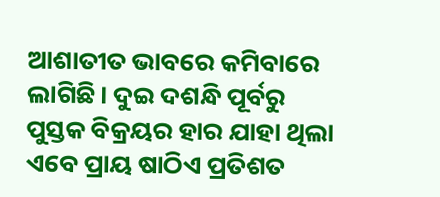ଆଶାତୀତ ଭାବରେ କମିବାରେ ଲାଗିଛି। ଦୁଇ ଦଶନ୍ଧି ପୂର୍ବରୁ ପୁସ୍ତକ ବିକ୍ରୟର ହାର ଯାହା ଥିଲା ଏବେ ପ୍ରାୟ ଷାଠିଏ ପ୍ରତିଶତ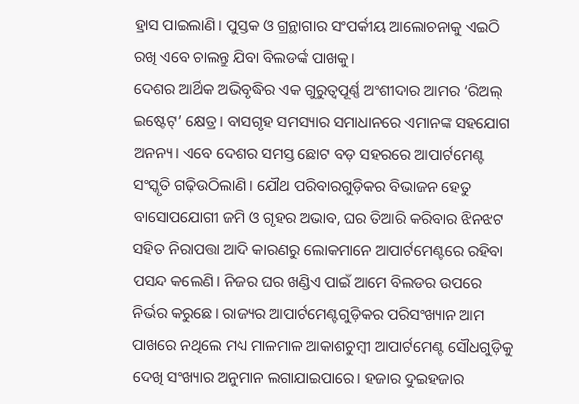ହ୍ରାସ ପାଇଲାଣି। ପୁସ୍ତକ ଓ ଗ୍ରନ୍ଥାଗାର ସଂପର୍କୀୟ ଆଲୋଚନାକୁ ଏଇଠି ରଖି ଏବେ ଚାଲନ୍ତୁ ଯିବା ବିଲଡର୍ଙ୍କ ପାଖକୁ।
ଦେଶର ଆର୍ଥିକ ଅଭିବୃଦ୍ଧିର ଏକ ଗୁରୁତ୍ୱପୂର୍ଣ୍ଣ ଅଂଶୀଦାର ଆମର ‘ରିଅଲ୍ ଇଷ୍ଟେଟ୍’ କ୍ଷେତ୍ର। ବାସଗୃହ ସମସ୍ୟାର ସମାଧାନରେ ଏମାନଙ୍କ ସହଯୋଗ ଅନନ୍ୟ। ଏବେ ଦେଶର ସମସ୍ତ ଛୋଟ ବଡ଼ ସହରରେ ଆପାର୍ଟମେଣ୍ଟ ସଂସ୍କୃତି ଗଢ଼ିଉଠିଲାଣି। ଯୌଥ ପରିବାରଗୁଡ଼ିକର ବିଭାଜନ ହେତୁ ବାସୋପଯୋଗୀ ଜମି ଓ ଗୃହର ଅଭାବ, ଘର ତିଆରି କରିବାର ଝିନଝଟ ସହିତ ନିରାପତ୍ତା ଆଦି କାରଣରୁ ଲୋକମାନେ ଆପାର୍ଟମେଣ୍ଟରେ ରହିବା ପସନ୍ଦ କଲେଣି। ନିଜର ଘର ଖଣ୍ଡିଏ ପାଇଁ ଆମେ ବିଲଡର ଉପରେ ନିର୍ଭର କରୁଛେ। ରାଜ୍ୟର ଆପାର୍ଟମେଣ୍ଟଗୁଡ଼ିକର ପରିସଂଖ୍ୟାନ ଆମ ପାଖରେ ନଥିଲେ ମଧ୍ୟ ମାଳମାଳ ଆକାଶଚୁମ୍ବୀ ଆପାର୍ଟମେଣ୍ଟ ସୌଧଗୁଡ଼ିକୁ ଦେଖି ସଂଖ୍ୟାର ଅନୁମାନ ଲଗାଯାଇପାରେ। ହଜାର ଦୁଇହଜାର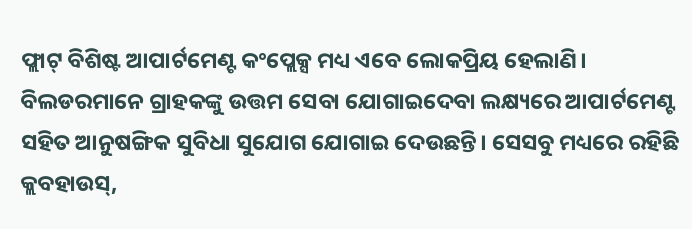ଫ୍ଲାଟ୍ ବିଶିଷ୍ଟ ଆପାର୍ଟମେଣ୍ଟ କଂପ୍ଲେକ୍ସ ମଧ୍ୟ ଏବେ ଲୋକପ୍ରିୟ ହେଲାଣି। ବିଲଡରମାନେ ଗ୍ରାହକଙ୍କୁ ଉତ୍ତମ ସେବା ଯୋଗାଇଦେବା ଲକ୍ଷ୍ୟରେ ଆପାର୍ଟମେଣ୍ଟ ସହିତ ଆନୁଷଙ୍ଗିକ ସୁବିଧା ସୁଯୋଗ ଯୋଗାଇ ଦେଉଛନ୍ତି। ସେସବୁ ମଧ୍ୟରେ ରହିଛି କ୍ଲବହାଉସ୍,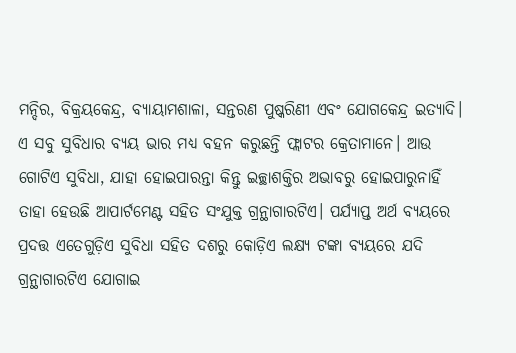ମନ୍ଦିର, ବିକ୍ରୟକେନ୍ଦ୍ର, ବ୍ୟାୟାମଶାଳା, ସନ୍ତରଣ ପୁଷ୍କରିଣୀ ଏବଂ ଯୋଗକେନ୍ଦ୍ର ଇତ୍ୟାଦି। ଏ ସବୁ ସୁବିଧାର ବ୍ୟୟ ଭାର ମଧ୍ୟ ବହନ କରୁଛନ୍ତି ଫ୍ଲାଟର କ୍ରେତାମାନେ। ଆଉ ଗୋଟିଏ ସୁବିଧା, ଯାହା ହୋଇପାରନ୍ତା କିନ୍ତୁ ଇଚ୍ଛାଶକ୍ତିର ଅଭାବରୁ ହୋଇପାରୁନାହିଁ ତାହା ହେଉଛି ଆପାର୍ଟମେଣ୍ଟ ସହିତ ସଂଯୁକ୍ତ ଗ୍ରନ୍ଥାଗାରଟିଏ। ପର୍ଯ୍ୟାପ୍ତ ଅର୍ଥ ବ୍ୟୟରେ ପ୍ରଦତ୍ତ ଏତେଗୁଡ଼ିଏ ସୁବିଧା ସହିତ ଦଶରୁ କୋଡ଼ିଏ ଲକ୍ଷ୍ୟ ଟଙ୍କା ବ୍ୟୟରେ ଯଦି ଗ୍ରନ୍ଥାଗାରଟିଏ ଯୋଗାଇ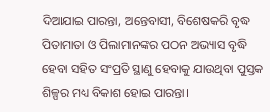ଦିଆଯାଇ ପାରନ୍ତା, ଅନ୍ତେବାସୀ, ବିଶେଷକରି ବୃଦ୍ଧ ପିତାମାତା ଓ ପିଲାମାନଙ୍କର ପଠନ ଅଭ୍ୟାସ ବୃଦ୍ଧି ହେବା ସହିତ ସଂପ୍ରତି ସ୍ଥାଣୁ ହେବାକୁ ଯାଉଥିବା ପୁସ୍ତକ ଶିଳ୍ପର ମଧ୍ୟ ବିକାଶ ହୋଇ ପାରନ୍ତା।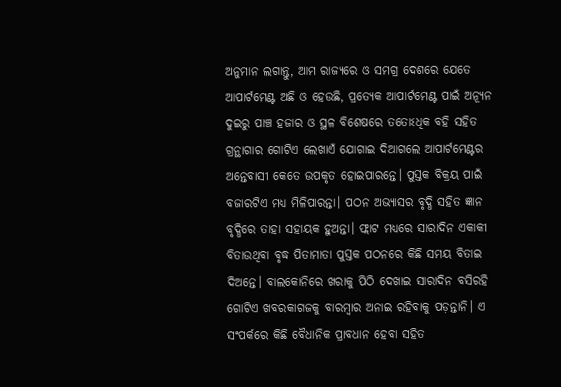ଅନୁମାନ ଲଗାନ୍ତୁ, ଆମ ରାଜ୍ୟରେ ଓ ସମଗ୍ର ଦେଶରେ ଯେତେ ଆପାର୍ଟମେଣ୍ଟ ଅଛି ଓ ହେଉଛି, ପ୍ରତ୍ୟେକ ଆପାର୍ଟମେଣ୍ଟ ପାଇଁ ଅନ୍ୟୂନ ଦୁଇରୁ ପାଞ୍ଚ ହଜାର ଓ ସ୍ଥଳ ବିଶେଷରେ ତତୋଽଧିକ ବହି ସହିତ ଗ୍ରନ୍ଥାଗାର ଗୋଟିଏ ଲେଖାଏଁ ଯୋଗାଇ ଦିଆଗଲେ ଆପାର୍ଟମେଣ୍ଟର ଅନ୍ତେବାସୀ କେତେ ଉପକୃତ ହୋଇପାରନ୍ତେ। ପୁସ୍ତକ ବିକ୍ରୟ ପାଇଁ ବଜାରଟିଏ ମଧ୍ୟ ମିଳିପାରନ୍ତା। ପଠନ ଅଭ୍ୟାସର ବୃଦ୍ଧି ସହିତ ଜ୍ଞାନ ବୃଦ୍ଧିରେ ତାହା ସହାୟକ ହୁଅନ୍ତା। ଫ୍ଲାଟ ମଧ୍ୟରେ ସାରାଦିନ ଏକାକୀ ବିତାଉଥିବା ବୃଦ୍ଧ ପିତାମାତା ପୁସ୍ତକ ପଠନରେ କିଛି ସମୟ ବିତାଇ ଦିଅନ୍ତେ। ବାଲକୋନିରେ ଖରାକୁ ପିଠି ଦେଖାଇ ସାରାଦିନ ବସିରହି ଗୋଟିଏ ଖବରକାଗଜକୁ ବାରମ୍ବାର ଅନାଇ ରହିବାକୁ ପଡ଼ନ୍ତାନି। ଏ ସଂପର୍କରେ କିଛି ବୈଧାନିକ ପ୍ରାବଧାନ ହେବା ସହିତ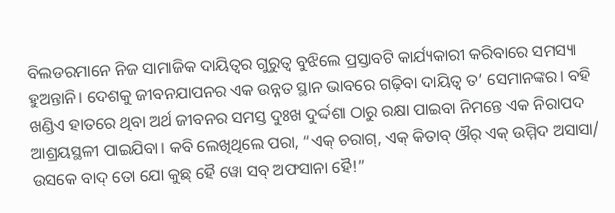ବିଲଡରମାନେ ନିଜ ସାମାଜିକ ଦାୟିତ୍ବର ଗୁରୁତ୍ୱ ବୁଝିଲେ ପ୍ରସ୍ତାବଟି କାର୍ଯ୍ୟକାରୀ କରିବାରେ ସମସ୍ୟା ହୁଅନ୍ତାନି। ଦେଶକୁ ଜୀବନଯାପନର ଏକ ଉନ୍ନତ ସ୍ଥାନ ଭାବରେ ଗଢ଼ିବା ଦାୟିତ୍ବ ତ’ ସେମାନଙ୍କର। ବହି ଖଣ୍ଡିଏ ହାତରେ ଥିବା ଅର୍ଥ ଜୀବନର ସମସ୍ତ ଦୁଃଖ ଦୁର୍ଦ୍ଦଶା ଠାରୁ ରକ୍ଷା ପାଇବା ନିମନ୍ତେ ଏକ ନିରାପଦ ଆଶ୍ରୟସ୍ଥଳୀ ପାଇଯିବା। କବି ଲେଖିଥିଲେ ପରା, “ଏକ୍ ଚରାଗ୍, ଏକ୍ କିତାବ୍ ଔର୍ ଏକ୍ ଉମ୍ମିଦ ଅସାସା/ ଉସକେ ବାଦ୍ ତୋ ଯୋ କୁଛ୍ ହୈ ୱୋ ସବ୍ ଅଫସାନା ହୈ!”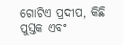ଗୋଟିଏ ପ୍ରଦୀପ, କିଛି ପୁସ୍ତକ ଏବଂ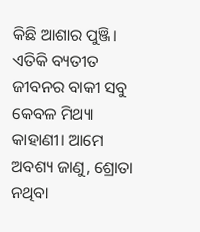କିଛି ଆଶାର ପୁଞ୍ଜି। ଏତିକି ବ୍ୟତୀତ ଜୀବନର ବାକୀ ସବୁ କେବଳ ମିଥ୍ୟା କାହାଣୀ। ଆମେ ଅବଶ୍ୟ ଜାଣୁ, ଶ୍ରୋତା ନଥିବା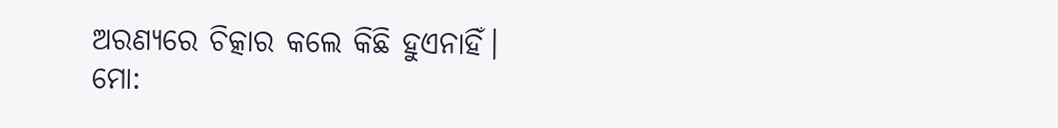ଅରଣ୍ୟରେ ଚିତ୍କାର କଲେ କିଛି ହୁଏନାହିଁ।
ମୋ: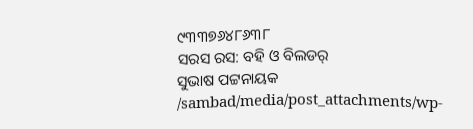୯୩୩୭୬୪୮୬୩୮
ସରସ ରସ: ବହି ଓ ବିଲଡର୍
ସୁଭାଷ ପଟ୍ଟନାୟକ
/sambad/media/post_attachments/wp-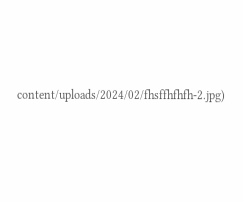content/uploads/2024/02/fhsffhfhfh-2.jpg)